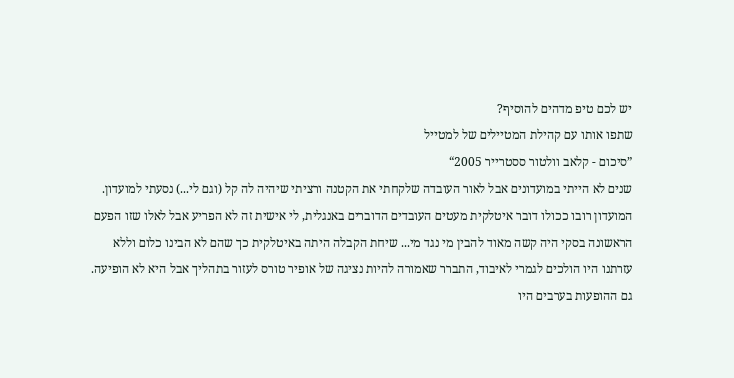יש לכם טיפ מדהים להוסיף?
שתפו אותו עם קהילת המטיילים של למטייל
”סיכום - קלאב וולטור ססטרייר 2005“
שנים לא הייתי במועדונים אבל לאור העובדה שלקחתי את הקטנה ורציתי שיהיה לה קל (וגם לי...) נסעתי למועדון. המועדון רובו ככולו דובר איטלקית מעטים העובדים הדוברים באנגלית, לי אישית זה לא הפריע אבל לאלו שזו הפעם הראשונה בסקי היה קשה מאוד להבין מי נגד מי... שיחת הקבלה היתה באיטלקית כך שהם לא הבינו כלום וללא עזרתנו היו הולכים לגמרי לאיבוד, התברר שאמורה להיות נציגה של אופיר טורס לעזור בתהליך אבל היא לא הופיעה. גם ההופעות בערבים היו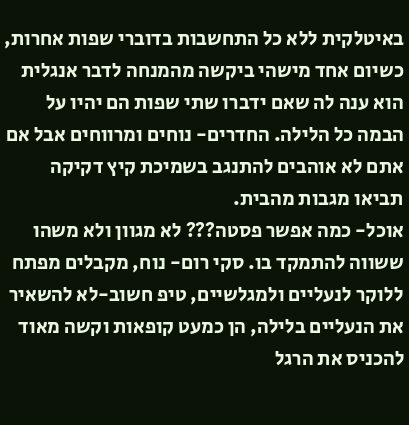באיטלקית ללא כל התחשבות בדוברי שפות אחרות, כשיום אחד מישהי ביקשה מהמנחה לדבר אנגלית הוא ענה לה שאם ידברו שתי שפות הם יהיו על הבמה כל הלילה. החדרים- נוחים ומרווחים אבל אם אתם לא אוהבים להתנגב בשמיכת קיץ דקיקה תביאו מגבות מהבית.
אוכל- כמה אפשר פסטה??? לא מגוון ולא משהו ששווה להתמקד בו. סקי רום- נוח, מקבלים מפתח ללוקר לנעליים ולמגלשיים, טיפ חשוב-לא להשאיר את הנעליים בלילה, הן כמעט קופאות וקשה מאוד להכניס את הרגל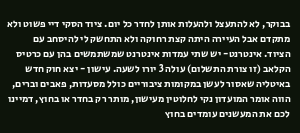בבוקר, לא להתעצל ולהעלות אותן לחדר כל יום. ציוד הסקי דיי פשוט ולא מתקדם אבל העיירה היתה קצת רחוקה ולא התחשק לי להיסחב עם הציוד. אינטרנט- יש שתי עמדות אינטרנט שמשתמשים בהן עם כרטיס הקלאב (זו צורת התשלום) עולה 3 יורו לשעה. עישון - יצא חוק חדש באיטליה שאסור לעשן במקומות ציבוריים כולל מסעדות, פאבים וברים, הווה אומר המועדון נקי לחלוטין מעישון, מותר רק בחדר או בחוץ, דמיינו לכם את המעשנים עומדים בחוץ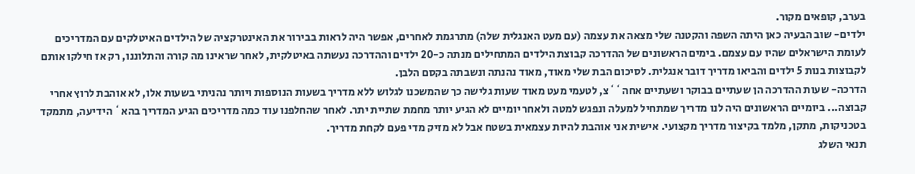בערב, קופאים מקור.
ילדים- שוב הבעיה כאן היתה השפה והקטנה שלי מצאה את עצמה (עם מעט האנגלית שלה) מתרגמת לאחרים, אפשר היה לראות בבירור את האינטרקציה של הילדים האיטלקים עם המדריכים לעומת הישראלים שהיו עם עצמם. בימים הראשונים של ההדרכה קבוצת הילדים המתחילים מנתה כ-20 ילדים וההדרכה נעשתה באיטלקית, לאחר שראינו מה קורה והתלוננו, רק אז חילקו אותם לקבוצות בנות 5 ילדים והביאו מדריך דובר אנגלית. לסיכום הבת שלי מאוד, מאוד נהנתה ונשבתה בקסם הלבן.
הדרכה- שעות ההדרכה הן שעתיים בבוקר ושעתיים אחה``צ, לטעמי מעט מאוד שעות גלישה כך שהמשכנו לגלוש ללא מדריך בשעות הנוספות ויותר נהניתי בשעות אלו, לא אוהבת לרוץ אחרי קבוצה... ביומיים הראשונים היה לנו מדריך שמתחיל למעלה ונפגש למטה ולאחר יומיים לא הגיע יותר מחמת שתיית יתר. לאחר שהחלפנו עוד כמה מדריכים הגיע המדריך בהא` הידיעה, מתמקד בטכניקות, מתקן, מלמד בקיצור מדריך מקצועי. אישית אני אוהבת להיות עצמאית בשטח אבל לא מזיק מדי פעם לקחת מדריך.
תנאי השלג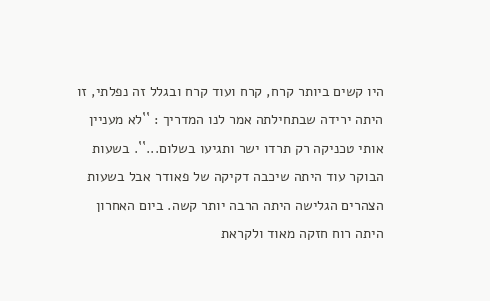היו קשים ביותר קרח, קרח ועוד קרח ובגלל זה נפלתי, זו היתה ירידה שבתחילתה אמר לנו המדריך : ``לא מעניין אותי טכניקה רק תרדו ישר ותגיעו בשלום...``. בשעות הבוקר עוד היתה שיכבה דקיקה של פאודר אבל בשעות הצהרים הגלישה היתה הרבה יותר קשה. ביום האחרון היתה רוח חזקה מאוד ולקראת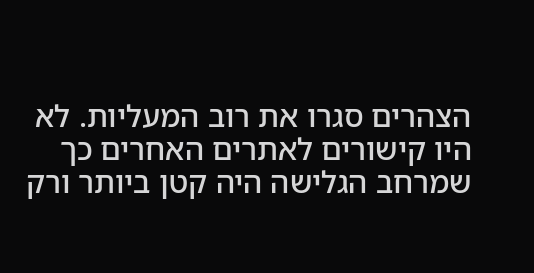הצהרים סגרו את רוב המעליות. לא היו קישורים לאתרים האחרים כך שמרחב הגלישה היה קטן ביותר ורק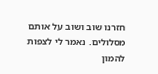חזרנו שוב ושוב על אותם מסלולים. נאמר לי לצפות להמון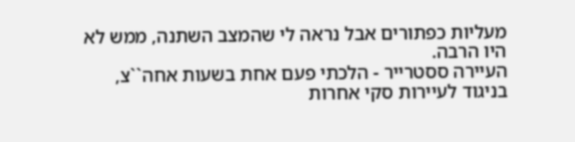מעליות כפתורים אבל נראה לי שהמצב השתנה, ממש לא היו הרבה.
העיירה ססטרייר - הלכתי פעם אחת בשעות אחה``צ, בניגוד לעיירות סקי אחרות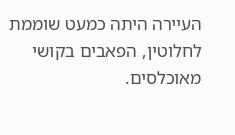העיירה היתה כמעט שוממת לחלוטין, הפאבים בקושי מאוכלסים.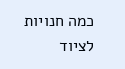כמה חנויות לציוד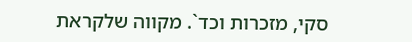סקי, מזכרות וכד`. מקווה שלקראת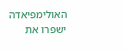האולימפיאדה ישפרו את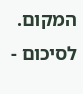המקום.
לסיכום -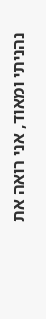נהניתי ומאוד, אני רואה את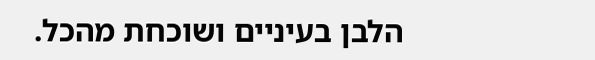הלבן בעיניים ושוכחת מהכל.